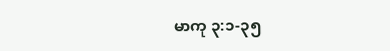မာကု ၃:၁-၃၅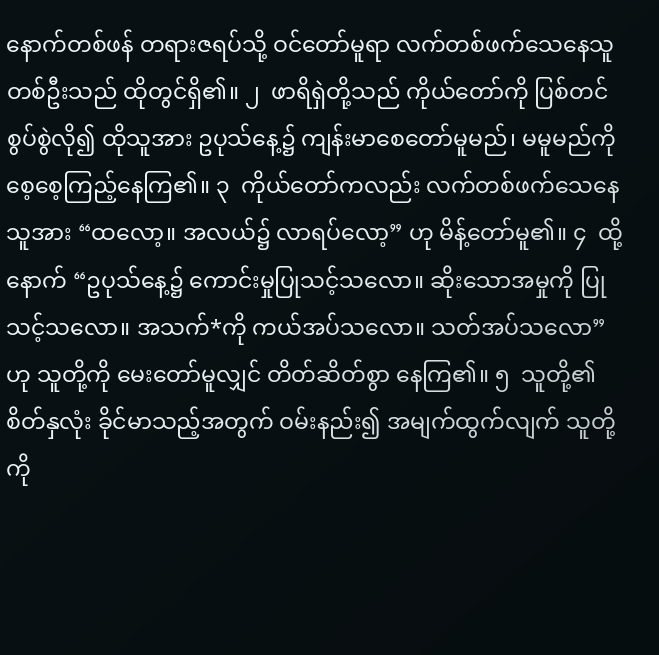နောက်တစ်ဖန် တရားဇရပ်သို့ ဝင်တော်မူရာ လက်တစ်ဖက်သေနေသူတစ်ဦးသည် ထိုတွင်ရှိ၏။ ၂  ဖာရိရှဲတို့သည် ကိုယ်တော်ကို ပြစ်တင် စွပ်စွဲလို၍ ထိုသူအား ဥပုသ်နေ့၌ ကျန်းမာစေတော်မူမည်၊ မမူမည်ကို စေ့စေ့ကြည့်နေကြ၏။ ၃  ကိုယ်တော်ကလည်း လက်တစ်ဖက်သေနေသူအား “ထလော့။ အလယ်၌ လာရပ်လော့” ဟု မိန့်တော်မူ၏။ ၄  ထို့နောက် “ဥပုသ်နေ့၌ ကောင်းမှုပြုသင့်သလော။ ဆိုးသောအမှုကို ပြုသင့်သလော။ အသက်*ကို ကယ်အပ်သလော။ သတ်အပ်သလော” ဟု သူတို့ကို မေးတော်မူလျှင် တိတ်ဆိတ်စွာ နေကြ၏။ ၅  သူတို့၏စိတ်နှလုံး ခိုင်မာသည့်အတွက် ဝမ်းနည်း၍ အမျက်ထွက်လျက် သူတို့ကို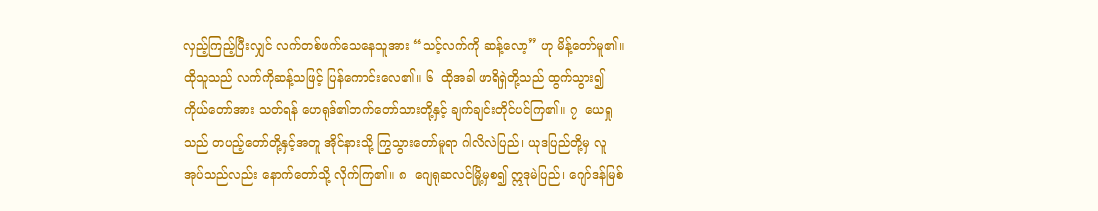လှည့်ကြည့်ပြီးလျှင် လက်တစ်ဖက်သေနေသူအား “သင့်လက်ကို ဆန့်လော့” ဟု မိန့်တော်မူ၏။ ထိုသူသည် လက်ကိုဆန့်သဖြင့် ပြန်ကောင်းလေ၏။ ၆  ထိုအခါ ဖာရိရှဲတို့သည် ထွက်သွား၍ ကိုယ်တော်အား သတ်ရန် ဟေရုဒ်၏ဘက်တော်သားတို့နှင့် ချက်ချင်းတိုင်ပင်ကြ၏။ ၇  ယေရှုသည် တပည့်တော်တို့နှင့်အတူ အိုင်နားသို့ ကြွသွားတော်မူရာ ဂါလိလဲပြည်၊ ယုဒပြည်တို့မှ လူအုပ်သည်လည်း နောက်တော်သို့ လိုက်ကြ၏။ ၈  ဂျေရုဆလင်မြို့မှစ၍ ဣဒုမဲပြည်၊ ဂျော်ဒန်မြစ်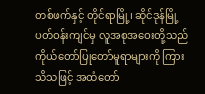တစ်ဖက်နှင့် တိုင်ရာမြို့၊ ဆိုင်ဒုန်မြို့ပတ်ဝန်းကျင်မှ လူအစုအဝေးတို့သည် ကိုယ်တော်ပြုတော်မူရာများကို ကြားသိသဖြင့် အထံတော်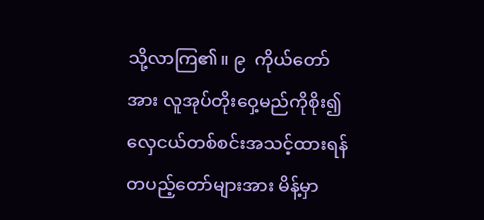သို့လာကြ၏။ ၉  ကိုယ်တော်အား လူအုပ်တိုးဝှေ့မည်ကိုစိုး၍ လှေငယ်တစ်စင်းအသင့်ထားရန် တပည့်တော်များအား မိန့်မှာ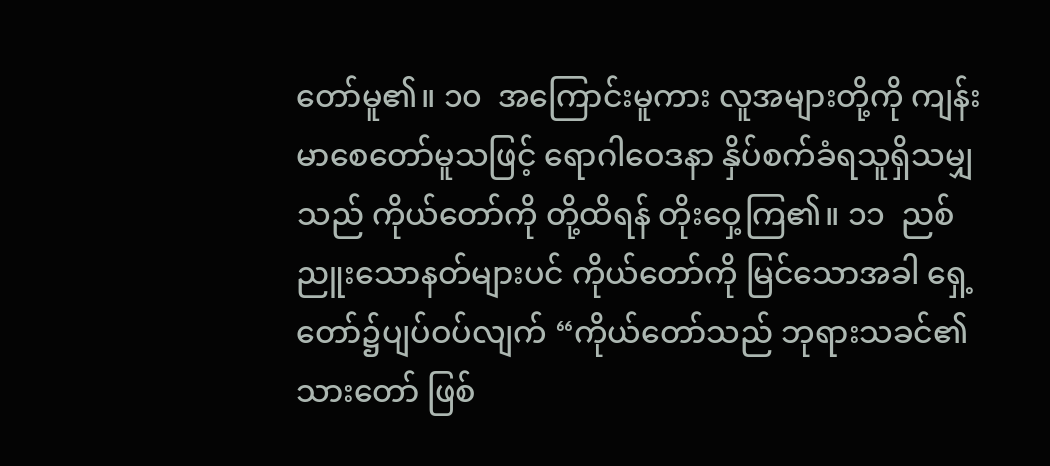တော်မူ၏။ ၁၀  အကြောင်းမူကား လူအများတို့ကို ကျန်းမာစေတော်မူသဖြင့် ရောဂါဝေဒနာ နှိပ်စက်ခံရသူရှိသမျှသည် ကိုယ်တော်ကို တို့ထိရန် တိုးဝှေ့ကြ၏။ ၁၁  ညစ်ညူးသောနတ်များပင် ကိုယ်တော်ကို မြင်သောအခါ ရှေ့တော်၌ပျပ်ဝပ်လျက် “ကိုယ်တော်သည် ဘုရားသခင်၏သားတော် ဖြစ်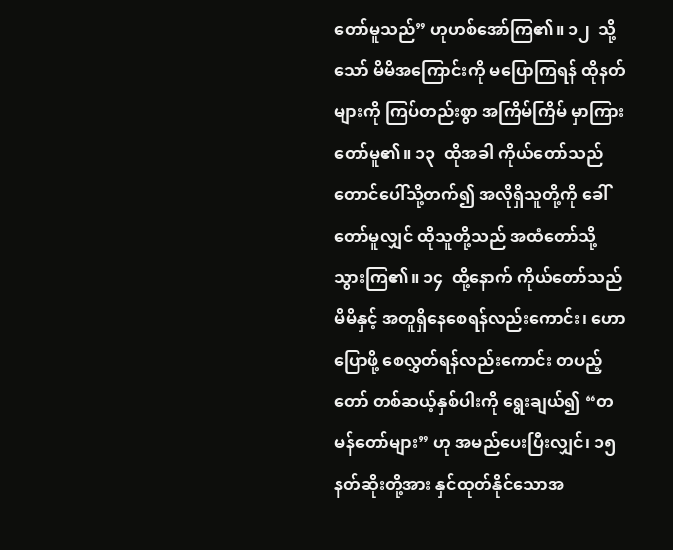တော်မူသည်” ဟုဟစ်အော်ကြ၏။ ၁၂  သို့သော် မိမိအကြောင်းကို မပြောကြရန် ထိုနတ်များကို ကြပ်တည်းစွာ အကြိမ်ကြိမ် မှာကြားတော်မူ၏။ ၁၃  ထိုအခါ ကိုယ်တော်သည် တောင်ပေါ်သို့တက်၍ အလိုရှိသူတို့ကို ခေါ်တော်မူလျှင် ထိုသူတို့သည် အထံတော်သို့ သွားကြ၏။ ၁၄  ထို့နောက် ကိုယ်တော်သည် မိမိနှင့် အတူရှိနေစေရန်လည်းကောင်း၊ ဟောပြောဖို့ စေလွှတ်ရန်လည်းကောင်း တပည့်တော် တစ်ဆယ့်နှစ်ပါးကို ရွေးချယ်၍ “တမန်တော်များ” ဟု အမည်ပေးပြီးလျှင်၊ ၁၅  နတ်ဆိုးတို့အား နှင်ထုတ်နိုင်သောအ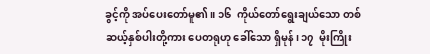ခွင့်ကို အပ်ပေးတော်မူ၏။ ၁၆  ကိုယ်တော်ရွေးချယ်သော တစ်ဆယ့်နှစ်ပါးတို့ကား ပေတရုဟု ခေါ်သော ရှိမုန်၊ ၁၇  မိုးကြိုး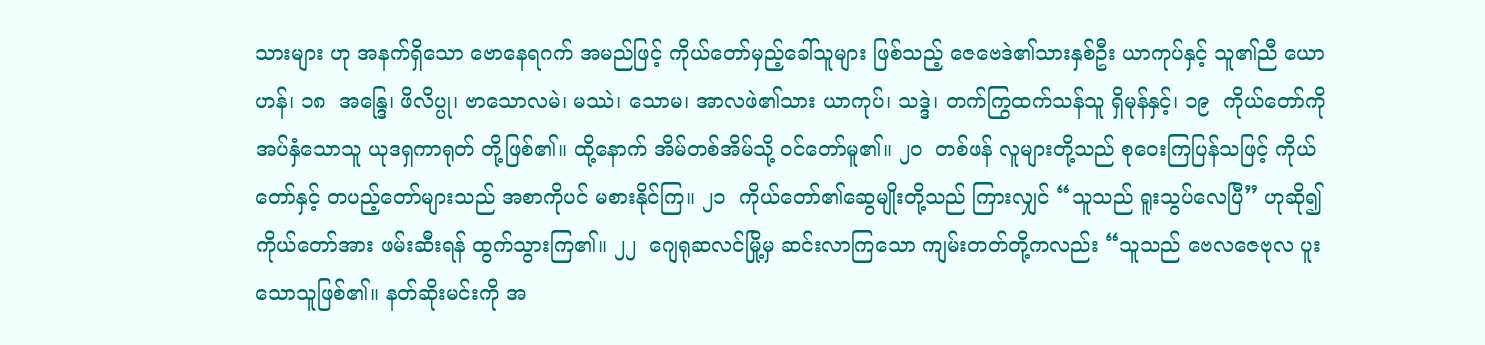သားများ ဟု အနက်ရှိသော ဗောနေရဂက် အမည်ဖြင့် ကိုယ်တော်မှည့်ခေါ်သူများ ဖြစ်သည့် ဇေဗေဒဲ၏သားနှစ်ဦး ယာကုပ်နှင့် သူ၏ညီ ယောဟန်၊ ၁၈  အန္ဒြေ၊ ဖိလိပ္ပု၊ ဗာသောလမဲ၊ မဿဲ၊ သောမ၊ အာလဖဲ၏သား ယာကုပ်၊ သဒ္ဒဲ၊ တက်ကြွထက်သန်သူ ရှိမုန်နှင့်၊ ၁၉  ကိုယ်တော်ကို အပ်နှံသောသူ ယုဒရှကာရုတ် တို့ဖြစ်၏။ ထို့နောက် အိမ်တစ်အိမ်သို့ ဝင်တော်မူ၏။ ၂၀  တစ်ဖန် လူများတို့သည် စုဝေးကြပြန်သဖြင့် ကိုယ်တော်နှင့် တပည့်တော်များသည် အစာကိုပင် မစားနိုင်ကြ။ ၂၁  ကိုယ်တော်၏ဆွေမျိုးတို့သည် ကြားလျှင် “သူသည် ရူးသွပ်လေပြီ” ဟုဆို၍ ကိုယ်တော်အား ဖမ်းဆီးရန် ထွက်သွားကြ၏။ ၂၂  ဂျေရုဆလင်မြို့မှ ဆင်းလာကြသော ကျမ်းတတ်တို့ကလည်း “သူသည် ဗေလဇေဗုလ ပူးသောသူဖြစ်၏။ နတ်ဆိုးမင်းကို အ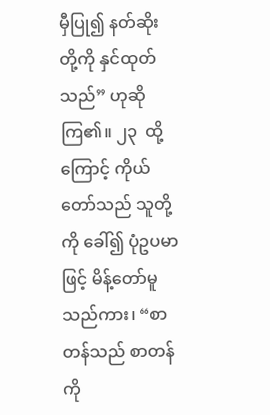မှီပြု၍ နတ်ဆိုးတို့ကို နှင်ထုတ်သည်” ဟုဆိုကြ၏။ ၂၃  ထို့ကြောင့် ကိုယ်တော်သည် သူတို့ကို ခေါ်၍ ပုံဥပမာဖြင့် မိန့်တော်မူသည်ကား၊ “စာတန်သည် စာတန်ကို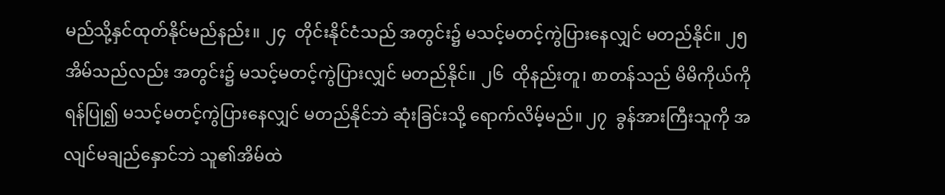မည်သို့နှင်ထုတ်နိုင်မည်နည်း။ ၂၄  တိုင်းနိုင်ငံသည် အတွင်း၌ မသင့်မတင့်ကွဲပြားနေလျှင် မတည်နိုင်။ ၂၅  အိမ်သည်လည်း အတွင်း၌ မသင့်မတင့်ကွဲပြားလျှင် မတည်နိုင်။ ၂၆  ထိုနည်းတူ၊ စာတန်သည် မိမိကိုယ်ကို ရန်ပြု၍ မသင့်မတင့်ကွဲပြားနေလျှင် မတည်နိုင်ဘဲ ဆုံးခြင်းသို့ ရောက်လိမ့်မည်။ ၂၇  ခွန်အားကြီးသူကို အလျင်မချည်နှောင်ဘဲ သူ၏အိမ်ထဲ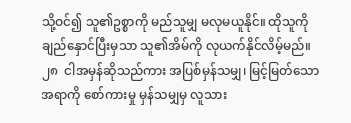သို့ဝင်၍ သူ၏ဥစ္စာကို မည်သူမျှ မလုမယူနိုင်။ ထိုသူကို ချည်နှောင်ပြီးမှသာ သူ၏အိမ်ကို လုယက်နိုင်လိမ့်မည်။ ၂၈  ငါအမှန်ဆိုသည်ကား အပြစ်မှန်သမျှ၊ မြင့်မြတ်သောအရာကို စော်ကားမှု မှန်သမျှမှ လူသား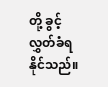တို့ ခွင့်လွှတ်ခံရနိုင်သည်။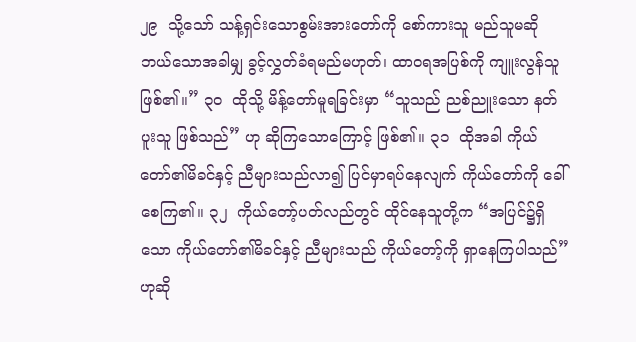၂၉  သို့သော် သန့်ရှင်းသောစွမ်းအားတော်ကို စော်ကားသူ မည်သူမဆို ဘယ်သောအခါမျှ ခွင့်လွှတ်ခံရမည်မဟုတ်၊ ထာဝရအပြစ်ကို ကျူးလွန်သူဖြစ်၏။” ၃၀  ထိုသို့ မိန့်တော်မူရခြင်းမှာ “သူသည် ညစ်ညူးသော နတ်ပူးသူ ဖြစ်သည်” ဟု ဆိုကြသောကြောင့် ဖြစ်၏။ ၃၁  ထိုအခါ ကိုယ်တော်၏မိခင်နှင့် ညီများသည်လာ၍ ပြင်မှာရပ်နေလျက် ကိုယ်တော်ကို ခေါ်စေကြ၏။ ၃၂  ကိုယ်တော့်ပတ်လည်တွင် ထိုင်နေသူတို့က “အပြင်၌ရှိသော ကိုယ်တော်၏မိခင်နှင့် ညီများသည် ကိုယ်တော့်ကို ရှာနေကြပါသည်” ဟုဆို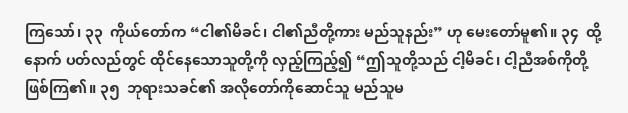ကြသော်၊ ၃၃  ကိုယ်တော်က “ငါ၏မိခင်၊ ငါ၏ညီတို့ကား မည်သူနည်း” ဟု မေးတော်မူ၏။ ၃၄  ထို့နောက် ပတ်လည်တွင် ထိုင်နေသောသူတို့ကို လှည့်ကြည့်၍ “ဤသူတို့သည် ငါ့မိခင်၊ ငါ့ညီအစ်ကိုတို့ ဖြစ်ကြ၏။ ၃၅  ဘုရားသခင်၏ အလိုတော်ကိုဆောင်သူ မည်သူမ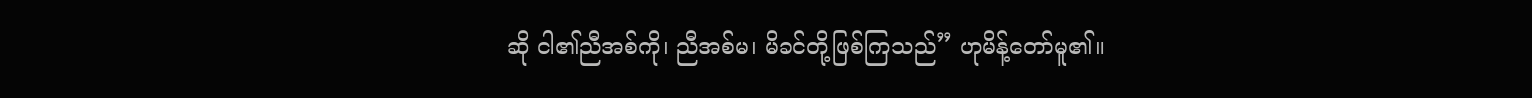ဆို ငါ၏ညီအစ်ကို၊ ညီအစ်မ၊ မိခင်တို့ဖြစ်ကြသည်” ဟုမိန့်တော်မူ၏။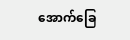အောက်ခြေ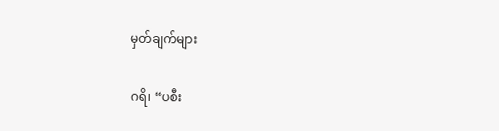မှတ်ချက်များ

ဂရိ၊ “ပစီး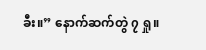ခီး။” နောက်ဆက်တွဲ ၇ ရှု။